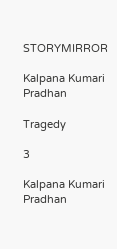STORYMIRROR

Kalpana Kumari Pradhan

Tragedy

3

Kalpana Kumari Pradhan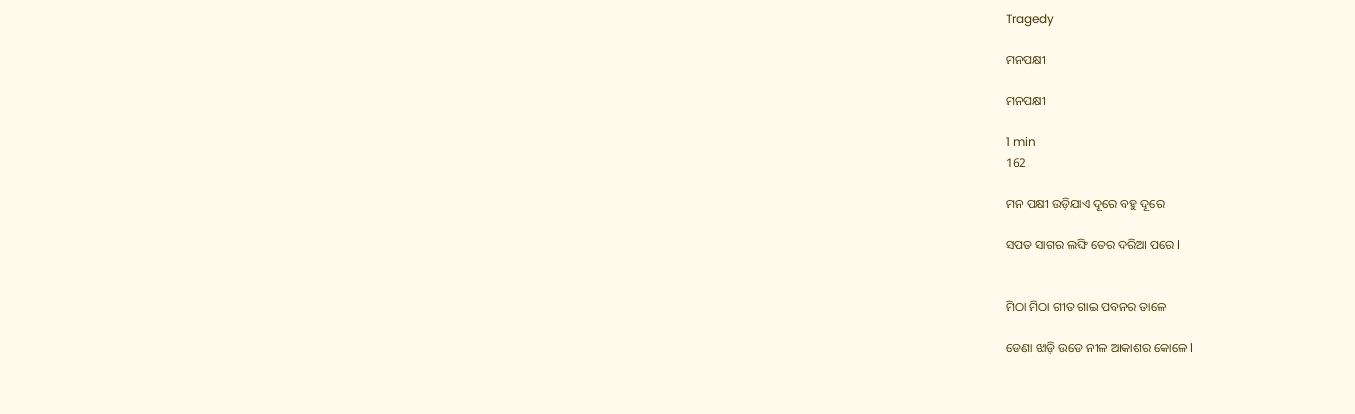Tragedy

ମନପକ୍ଷୀ

ମନପକ୍ଷୀ

1 min
162

ମନ ପକ୍ଷୀ ଉଡ଼ିଯାଏ ଦୂରେ ବହୁ ଦୂରେ

ସପତ ସାଗର ଲଙ୍ଘି ତେର ଦରିଆ ପରେ l


ମିଠା ମିଠା ଗୀତ ଗାଇ ପବନର ତାଳେ

ଡେଣା ଝାଡ଼ି ଉଡେ ନୀଳ ଆକାଶର କୋଳେ l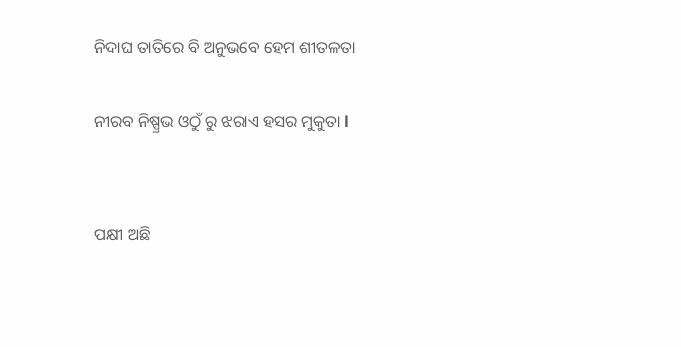ନିଦାଘ ତାତିରେ ବି ଅନୁଭବେ ହେମ ଶୀତଳତା

ନୀରବ ନିଷ୍ପ୍ରଭ ଓଠୁଁ ରୁ ଝରାଏ ହସର ମୁକୁତା l


ପକ୍ଷୀ ଅଛି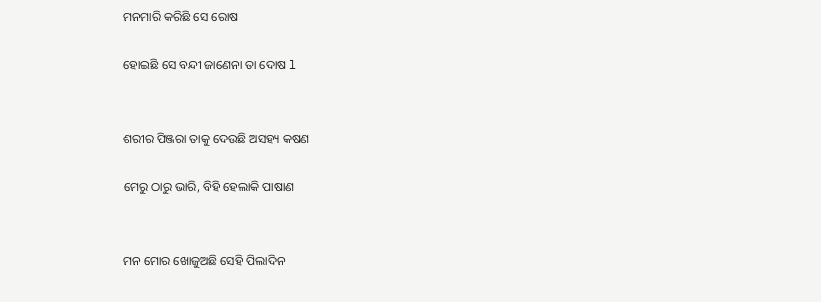ମନମାରି କରିଛି ସେ ରୋଷ

ହୋଇଛି ସେ ବନ୍ଦୀ ଜାଣେନା ତା ଦୋଷ l


ଶରୀର ପିଞ୍ଜରା ତାକୁ ଦେଉଛି ଅସହ୍ୟ କଷଣ

ମେରୁ ଠାରୁ ଭାରି, ବିହି ହେଲାକି ପାଷାଣ


ମନ ମୋର ଖୋଜୁଅଛି ସେହି ପିଲାଦିନ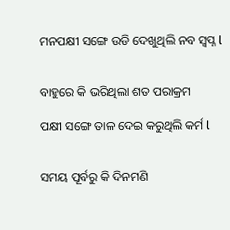ମନପକ୍ଷୀ ସଙ୍ଗେ ଉଡି ଦେଖୁଥିଲି ନବ ସ୍ୱପ୍ନ l


ବାହୁରେ କି ଭରିଥିଲା ଶତ ପରାକ୍ରମ

ପକ୍ଷୀ ସଙ୍ଗେ ତାଳ ଦେଇ କରୁଥିଲି କର୍ମ l


ସମୟ ପୂର୍ବରୁ କି ଦିନମଣି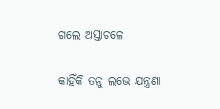ଗଲେ ଅସ୍ତାଚଳେ

କାହିଁକି ତନୁ ଲଭେ ଯନ୍ତ୍ରଣା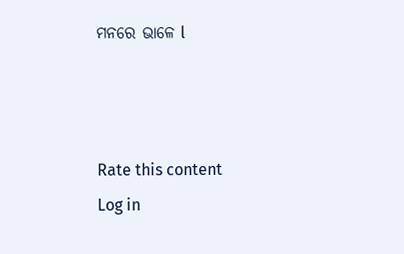ମନରେ ଭାଳେ l



Rate this content
Log in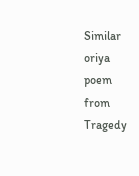Similar oriya poem from Tragedy